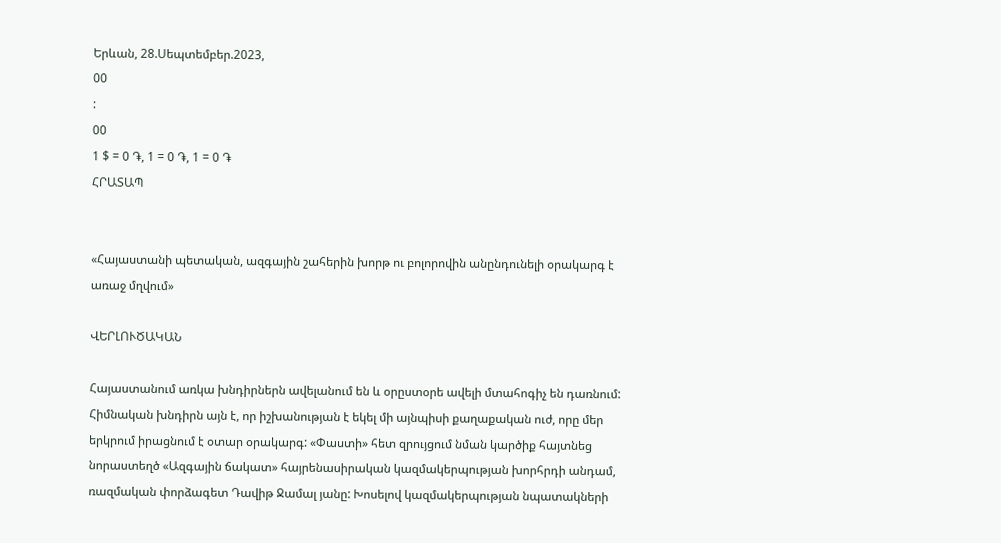Երևան, 28.Սեպտեմբեր.2023,
00
:
00
1 $ = 0 ֏, 1 = 0 ֏, 1 = 0 ֏
ՀՐԱՏԱՊ


«Հայաստանի պետական, ազգային շահերին խորթ ու բոլորովին անընդունելի օրակարգ է առաջ մղվում»

ՎԵՐԼՈՒԾԱԿԱՆ

Հայաստանում առկա խնդիրներն ավելանում են և օրըստօրե ավելի մտահոգիչ են դառնում: Հիմնական խնդիրն այն է, որ իշխանության է եկել մի այնպիսի քաղաքական ուժ, որը մեր երկրում իրացնում է օտար օրակարգ: «Փաստի» հետ զրույցում նման կարծիք հայտնեց նորաստեղծ «Ազգային ճակատ» հայրենասիրական կազմակերպության խորհրդի անդամ, ռազմական փորձագետ Դավիթ Ջամալ յանը: Խոսելով կազմակերպության նպատակների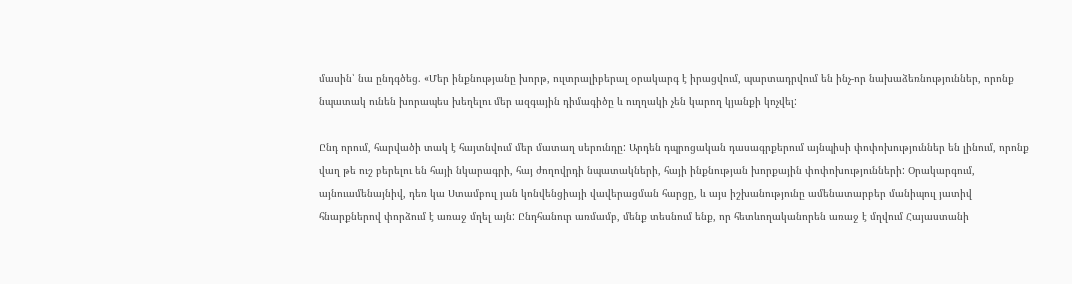մասին՝ նա ընդգծեց. «Մեր ինքնությանը խորթ, ուլտրալիբերալ օրակարգ է իրացվում, պարտադրվում են ինչ-որ նախաձեռնություններ, որոնք նպատակ ունեն խորապես խեղելու մեր ազգային դիմագիծը և ուղղակի չեն կարող կյանքի կոչվել:

Ընդ որում, հարվածի տակ է հայտնվում մեր մատաղ սերունդը: Արդեն դպրոցական դասագրքերում այնպիսի փոփոխություններ են լինում, որոնք վաղ թե ուշ բերելու են հայի նկարագրի, հայ ժողովրդի նպատակների, հայի ինքնության խորքային փոփոխությունների: Օրակարգում, այնուամենայնիվ, դեռ կա Ստամբուլ յան կոնվենցիայի վավերացման հարցը, և այս իշխանությունը ամենատարբեր մանիպուլ յատիվ հնարքներով փորձում է առաջ մղել այն: Ընդհանուր առմամբ, մենք տեսնում ենք, որ հետևողականորեն առաջ է մղվում Հայաստանի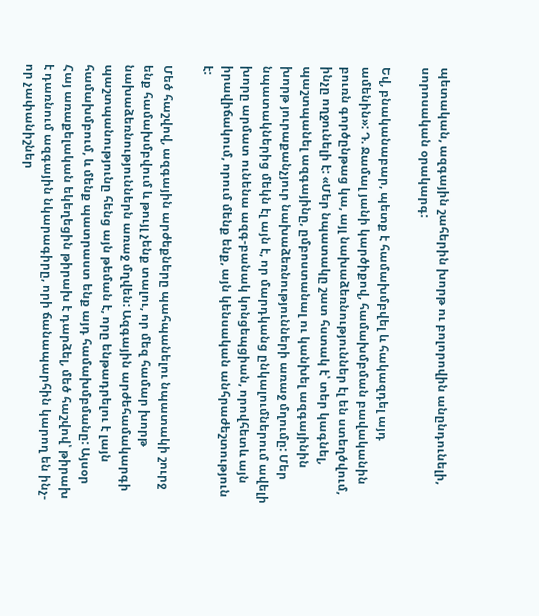պետական, ազգային շահերին խորթ ու բոլորովին անընդունելի, սորոսական օրակարգ:

Եվ, բնականաբար, պետք է համախմբվել և հակազդել այդ ամենին»: Դ. Ջամալ յանի կարծիքով, համախմբման բավականին բուռն գործընթաց կա, այլ նախաձեռնություններ էլ են ստեղծվում, ինչը ողջունելի է: «Մեր նպատակը շատ հստակ է՝ տեր կագնել, պաշտպանել ազգայինը, ըմբոստանալ ու կանխել ազգայինին խորթ յուրաքանչյուր նախաձեռնությունների առաջ մղումը: Մեր նպատակներից մեկն էլ այն է, որ մարդկանց ընկալումներում ավելի խորը արմատ ունենա ազգ-բանակ կոնցեպցիան, որովհետև այն իրավիճակում, որում մենք ենք, այն կենսական անհրաժեշտություն է:

Մեծ հաշվով, ազգային արժեքները պահպանելու նպատակի շուրջ ենք համախմբվում և թույլ չենք տալու, որ մեզ համար խորթ նախաձեռնություններն առաջ մղվեն: Ազգային արժեհամակարգի պաշտպանությունը հենց այն թեման է, որը ենթադրելու է լայն համախմբում, և մենք պատրաստ ենք այդ համախմբմանը: Այսօր Հայ առաքելական եկեղեցին թիրախ է դարձել, մեծ հաշվով՝ թիրախ է դառնում ազգային նկարագիրը, որի ճանապարհին կարող են ինչ-որ չափանիշներ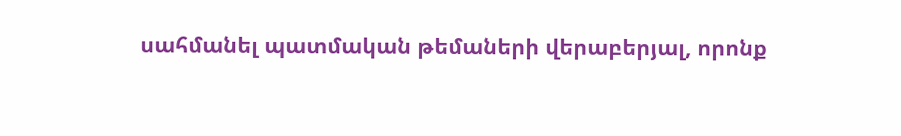սահմանել պատմական թեմաների վերաբերյալ, որոնք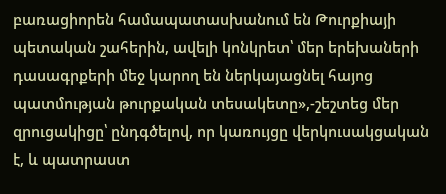բառացիորեն համապատասխանում են Թուրքիայի պետական շահերին, ավելի կոնկրետ՝ մեր երեխաների դասագրքերի մեջ կարող են ներկայացնել հայոց պատմության թուրքական տեսակետը»,-շեշտեց մեր զրուցակիցը՝ ընդգծելով, որ կառույցը վերկուսակցական է, և պատրաստ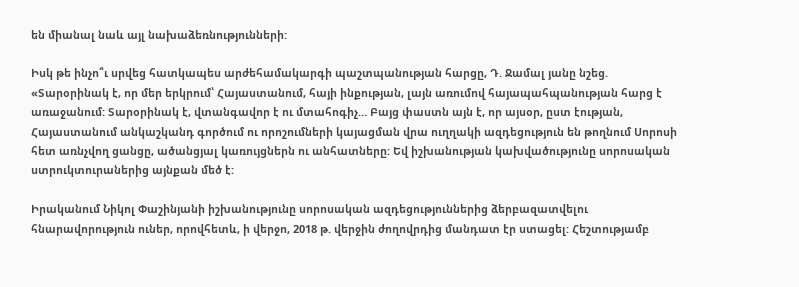են միանալ նաև այլ նախաձեռնությունների:

Իսկ թե ինչո՞ւ սրվեց հատկապես արժեհամակարգի պաշտպանության հարցը, Դ. Ջամալ յանը նշեց. «Տարօրինակ է, որ մեր երկրում՝ Հայաստանում, հայի ինքության, լայն առումով հայապահպանության հարց է առաջանում: Տարօրինակ է, վտանգավոր է ու մտահոգիչ… Բայց փաստն այն է, որ այսօր, ըստ էության, Հայաստանում անկաշկանդ գործում ու որոշումների կայացման վրա ուղղակի ազդեցություն են թողնում Սորոսի հետ առնչվող ցանցը, ածանցյալ կառույցներն ու անհատները: Եվ իշխանության կախվածությունը սորոսական ստրուկտուրաներից այնքան մեծ է:

Իրականում Նիկոլ Փաշինյանի իշխանությունը սորոսական ազդեցություններից ձերբազատվելու հնարավորություն ուներ, որովհետև, ի վերջո, 2018 թ. վերջին ժողովրդից մանդատ էր ստացել: Հեշտությամբ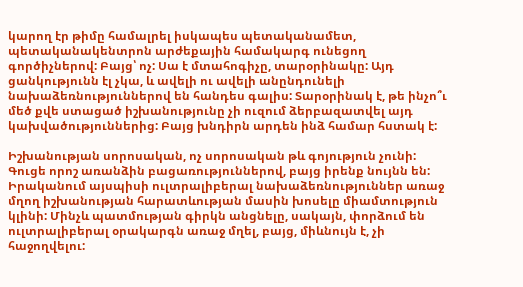կարող էր թիմը համալրել իսկապես պետականամետ, պետականակենտրոն արժեքային համակարգ ունեցող գործիչներով: Բայց՝ ոչ: Սա է մտահոգիչը, տարօրինակը: Այդ ցանկությունն էլ չկա, և ավելի ու ավելի անընդունելի նախաձեռնություններով են հանդես գալիս: Տարօրինակ է, թե ինչո՞ւ մեծ քվե ստացած իշխանությունը չի ուզում ձերբազատվել այդ կախվածություններից: Բայց խնդիրն արդեն ինձ համար հստակ է:

Իշխանության սորոսական, ոչ սորոսական թև գոյություն չունի: Գուցե որոշ առանձին բացառություններով, բայց իրենք նույնն են: Իրականում այսպիսի ուլտրալիբերալ նախաձեռնություններ առաջ մղող իշխանության հարատևության մասին խոսելը միամտություն կլինի: Մինչև պատմության գիրկն անցնելը, սակայն, փորձում են ուլտրալիբերալ օրակարգն առաջ մղել, բայց, միևնույն է, չի հաջողվելու: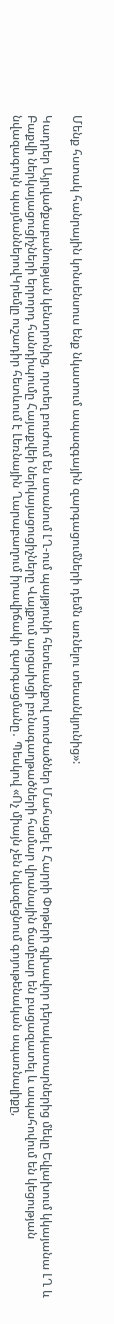Մենք հստակ հանրային կոնսենսուս ենք նկատում ապազգային զարգացումների դեմն առնելու տեսանկյունից»:

Կադրեր Այրվածքաբանության կենտրոնից, որտեղ բուժում են ստանում ԼՂ-ում պայթյունի հետեւանքով տուժածներ Մահացել է Հարրի Փոթերի գլխավոր դերակատարներից մեկը Եվլախում կկայանա ԼՂ և Բաքվի ներկայացուցիչների երրորդ հանդիպումը Հայաքվեի ներկայացուցիչները Վայքում արցախցի բռնագաղթածների համար վրանային ճամբար են բացազատել և ապահովում են կեցության նվազագույն պայմաններովԿրեմլը ուշադիր հետևում է Լեռնային Ղարաբաղում իրավիճակի զարգացմանը․ Պեսկով «Ոչ միայն չեն նվազեցնում գոյութենական սպառնալիքը,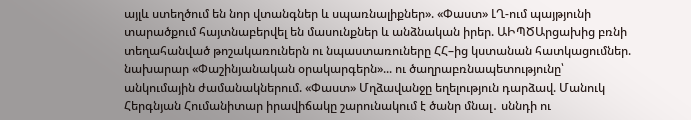այլև ստեղծում են նոր վտանգներ և սպառնալիքներ». «Փաստ» ԼՂ-ում պայթյունի տարածքում հայտնաբերվել են մասունքներ և անձնական իրեր. ԱԻՊԾԱրցախից բռնի տեղահանված թոշակառուներն ու նպաստառուները ՀՀ–ից կստանան հատկացումներ. նախարար «Փաշինյանական օրակարգերն»... ու ծաղրաբռնապետությունը՝ անկումային ժամանակներում. «Փաստ» Մղձավանջը եղելություն դարձավ. Մանուկ Հերգնյան Հումանիտար իրավիճակը շարունակում է ծանր մնալ․ սննդի ու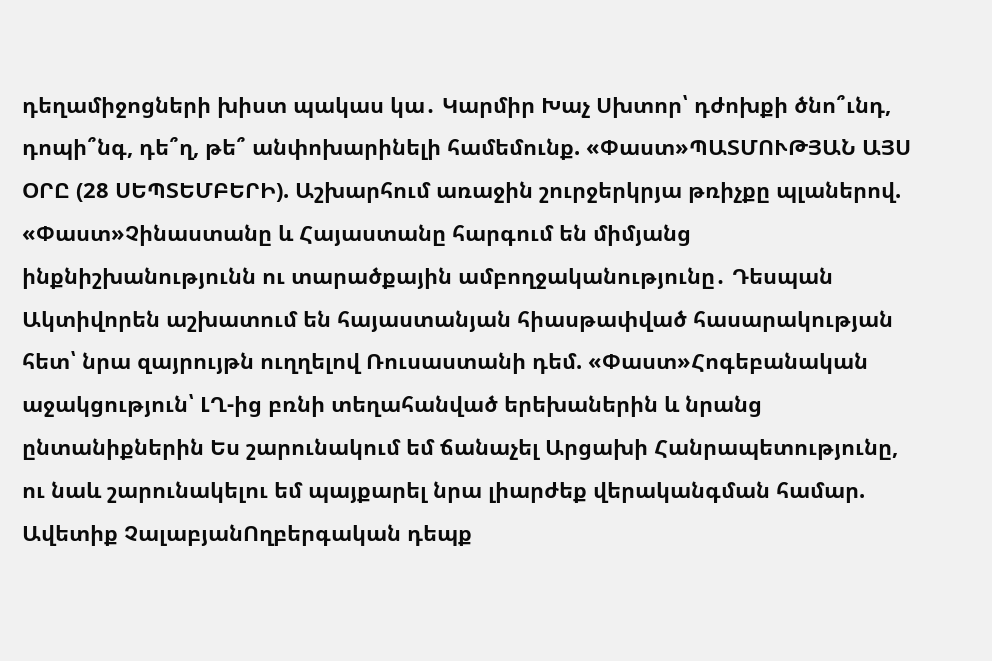դեղամիջոցների խիստ պակաս կա․ Կարմիր Խաչ Սխտոր՝ դժոխքի ծնո՞ւնդ, դոպի՞նգ, դե՞ղ, թե՞ անփոխարինելի համեմունք. «Փաստ»ՊԱՏՄՈՒԹՅԱՆ ԱՅՍ ՕՐԸ (28 ՍԵՊՏԵՄԲԵՐԻ). Աշխարհում առաջին շուրջերկրյա թռիչքը պլաներով. «Փաստ»Չինաստանը և Հայաստանը հարգում են միմյանց ինքնիշխանությունն ու տարածքային ամբողջականությունը․ Դեսպան Ակտիվորեն աշխատում են հայաստանյան հիասթափված հասարակության հետ՝ նրա զայրույթն ուղղելով Ռուսաստանի դեմ. «Փաստ»Հոգեբանական աջակցություն՝ ԼՂ-ից բռնի տեղահանված երեխաներին և նրանց ընտանիքներին Ես շարունակում եմ ճանաչել Արցախի Հանրապետությունը, ու նաև շարունակելու եմ պայքարել նրա լիարժեք վերականգման համար. Ավետիք ՉալաբյանՈղբերգական դեպք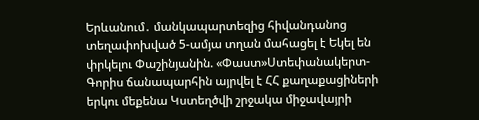Երևանում․ մանկապարտեզից հիվանդանոց տեղափոխված 5-ամյա տղան մահացել է Եկել են փրկելու Փաշինյանին. «Փաստ»Ստեփանակերտ-Գորիս ճանապարհին այրվել է ՀՀ քաղաքացիների երկու մեքենա Կստեղծվի շրջակա միջավայրի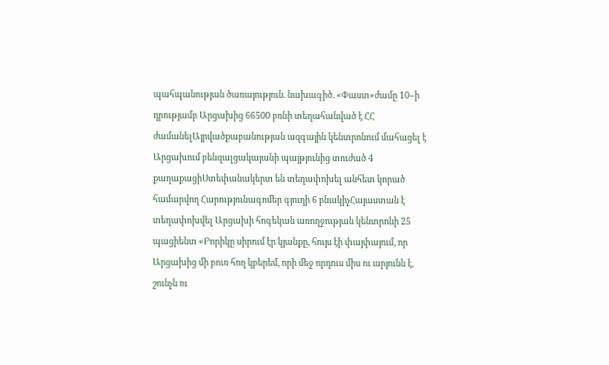պահպանության ծառայություն. նախագիծ. «Փաստ»ժամը 10–ի դրությամբ Արցախից 66500 բռնի տեղահանված է ՀՀ ժամանելԱյրվածքաբանության ազգային կենտրոնում մահացել է Արցախում բենզալցակայանի պայթյունից տուժած 4 քաղաքացիՍտեփանակերտ են տեղափոխել անհետ կորած համարվող Հարությունագոմեր գյուղի 6 բնակիչՀայաստան է տեղափոխվել Արցախի հոգեկան առողջության կենտրոնի 25 պացիենտ «Բորիկը սիրում էր կյանքը, հույս էի փայփայում, որ Արցախից մի բուռ հող կբերեմ, որի մեջ որդուս միս ու արյունն է, շունչն ու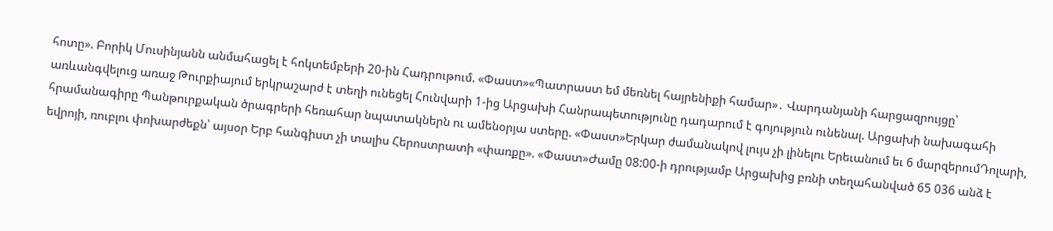հոտը». Բորիկ Մուսինյանն անմահացել է հոկտեմբերի 20-ին Հադրութում. «Փաստ»«Պատրաստ եմ մեռնել հայրենիքի համար»․ Վարդանյանի հարցազրույցը՝ առևանգվելուց առաջ Թուրքիայում երկրաշարժ է տեղի ունեցել Հունվարի 1-ից Արցախի Հանրապետությունը դադարում է գոյություն ունենալ. Արցախի նախագահի հրամանագիրը Պանթուրքական ծրագրերի հեռահար նպատակներն ու ամենօրյա ստերը. «Փաստ»Երկար ժամանակով լույս չի լինելու Երեւանում եւ 6 մարզերումԴոլարի, եվրոյի, ռուբլու փոխարժեքն՝ այսօր Երբ հանգիստ չի տալիս Հերոստրատի «փառքը». «Փաստ»Ժամը 08:00-ի դրությամբ Արցախից բռնի տեղահանված 65 036 անձ է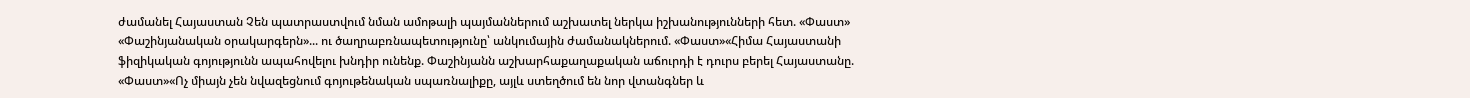ժամանել Հայաստան Չեն պատրաստվում նման ամոթալի պայմաններում աշխատել ներկա իշխանությունների հետ. «Փաստ» «Փաշինյանական օրակարգերն»... ու ծաղրաբռնապետությունը՝ անկումային ժամանակներում. «Փաստ»«Հիմա Հայաստանի ֆիզիկական գոյությունն ապահովելու խնդիր ունենք. Փաշինյանն աշխարհաքաղաքական աճուրդի է դուրս բերել Հայաստանը. «Փաստ»«Ոչ միայն չեն նվազեցնում գոյութենական սպառնալիքը, այլև ստեղծում են նոր վտանգներ և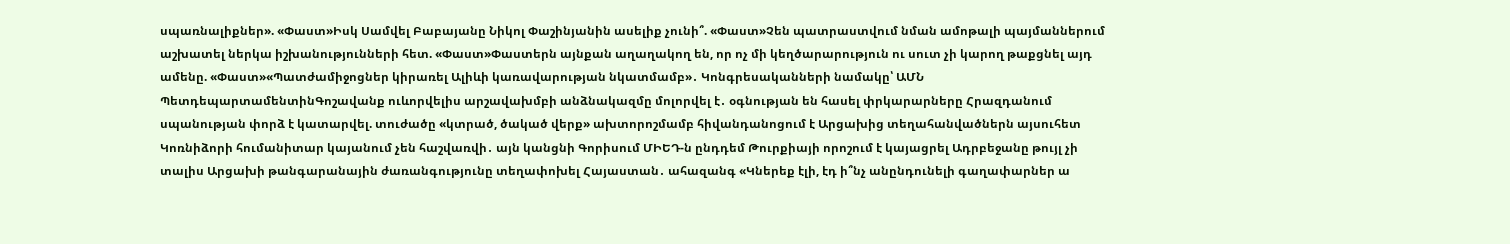սպառնալիքներ». «Փաստ»Իսկ Սամվել Բաբայանը Նիկոլ Փաշինյանին ասելիք չունի՞. «Փաստ»Չեն պատրաստվում նման ամոթալի պայմաններում աշխատել ներկա իշխանությունների հետ. «Փաստ»Փաստերն այնքան աղաղակող են, որ ոչ մի կեղծարարություն ու սուտ չի կարող թաքցնել այդ ամենը. «Փաստ»«Պատժամիջոցներ կիրառել Ալիևի կառավարության նկատմամբ»․ Կոնգրեսականների նամակը՝ ԱՄՆ ՊետդեպարտամենտինԳոշավանք ուևորվելիս արշավախմբի անձնակազմը մոլորվել է․ օգնության են հասել փրկարարները Հրազդանում սպանության փորձ է կատարվել. տուժածը «կտրած, ծակած վերք» ախտորոշմամբ հիվանդանոցում է Արցախից տեղահանվածներն այսուհետ Կոռնիձորի հումանիտար կայանում չեն հաշվառվի․ այն կանցնի Գորիսում ՄԻԵԴ-ն ընդդեմ Թուրքիայի որոշում է կայացրել Ադրբեջանը թույլ չի տալիս Արցախի թանգարանային ժառանգությունը տեղափոխել Հայաստան․ ահազանգ «Կներեք էլի, էդ ի՞նչ անընդունելի գաղափարներ ա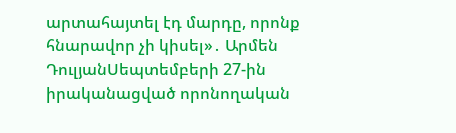արտահայտել էդ մարդը, որոնք հնարավոր չի կիսել»․ Արմեն ԴուլյանՍեպտեմբերի 27-ին իրականացված որոնողական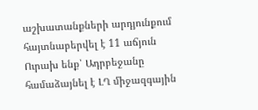աշխատանքների արդյունքում հայտնաբերվել է 11 աճյուն Ուրախ ենք՝ Ադրբեջանը համաձայնել է ԼՂ միջազգային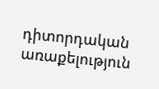դիտորդական առաքելություն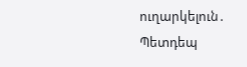ուղարկելուն․ Պետդեպ